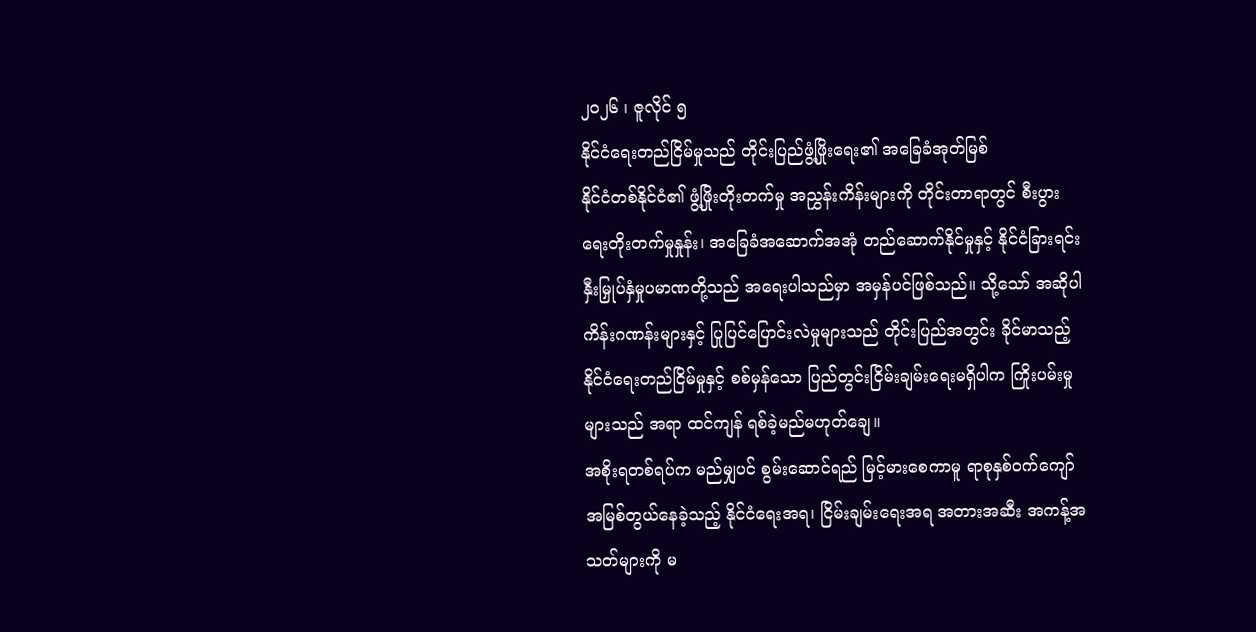၂၀၂၆ ၊ ဇူလိုင် ၅
နိုင်ငံရေးတည်ငြိမ်မှုသည် တိုင်းပြည်ဖွံ့ဖြိုးရေး၏ အခြေခံအုတ်မြစ်
နိုင်ငံတစ်နိုင်ငံ၏ ဖွံ့ဖြိုးတိုးတက်မှု အညွှန်းကိန်းများကို တိုင်းတာရာတွင် စီးပွားရေးတိုးတက်မှုနှုန်း၊ အခြေခံအဆောက်အအုံ တည်ဆောက်နိုင်မှုနှင့် နိုင်ငံခြားရင်းနှီးမြှုပ်နှံမှုပမာဏတို့သည် အရေးပါသည်မှာ အမှန်ပင်ဖြစ်သည်။ သို့သော် အဆိုပါ ကိန်းဂဏန်းများနှင့် ပြုပြင်ပြောင်းလဲမှုများသည် တိုင်းပြည်အတွင်း ခိုင်မာသည့် နိုင်ငံရေးတည်ငြိမ်မှုနှင့် စစ်မှန်သော ပြည်တွင်းငြိမ်းချမ်းရေးမရှိပါက ကြိုးပမ်းမှုများသည် အရာ ထင်ကျန် ရစ်ခဲ့မည်မဟုတ်ချေ။
အစိုးရတစ်ရပ်က မည်မျှပင် စွမ်းဆောင်ရည် မြင့်မားစေကာမူ ရာစုနှစ်ဝက်ကျော် အမြစ်တွယ်နေခဲ့သည့် နိုင်ငံရေးအရ၊ ငြိမ်းချမ်းရေးအရ အတားအဆီး အကန့်အသတ်များကို မ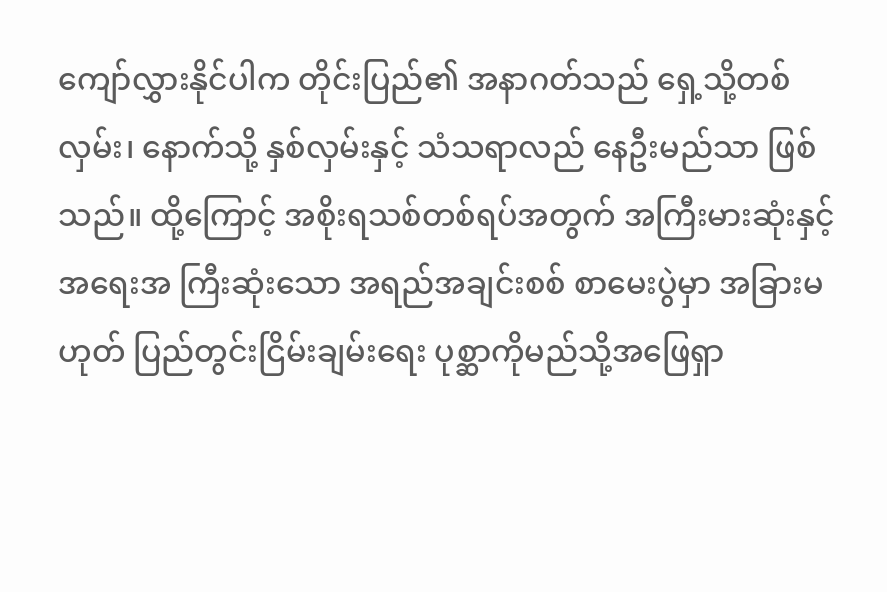ကျော်လွှားနိုင်ပါက တိုင်းပြည်၏ အနာဂတ်သည် ရှေ့သို့တစ်လှမ်း၊ နောက်သို့ နှစ်လှမ်းနှင့် သံသရာလည် နေဦးမည်သာ ဖြစ်သည်။ ထို့ကြောင့် အစိုးရသစ်တစ်ရပ်အတွက် အကြီးမားဆုံးနှင့် အရေးအ ကြီးဆုံးသော အရည်အချင်းစစ် စာမေးပွဲမှာ အခြားမဟုတ် ပြည်တွင်းငြိမ်းချမ်းရေး ပုစ္ဆာကိုမည်သို့အဖြေရှာ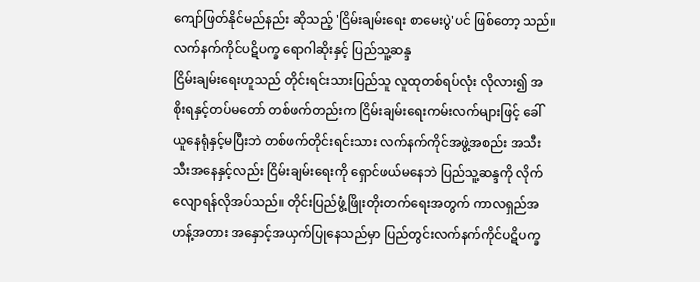ကျော်ဖြတ်နိုင်မည်နည်း ဆိုသည့် 'ငြိမ်းချမ်းရေး စာမေးပွဲ'ပင် ဖြစ်တော့ သည်။
လက်နက်ကိုင်ပဋိပက္ခ ရောဂါဆိုးနှင့် ပြည်သူ့ဆန္ဒ
ငြိမ်းချမ်းရေးဟူသည် တိုင်းရင်းသားပြည်သူ လူထုတစ်ရပ်လုံး လိုလား၍ အစိုးရနှင့်တပ်မတော် တစ်ဖက်တည်းက ငြိမ်းချမ်းရေးကမ်းလက်များဖြင့် ခေါ်ယူနေရုံနှင့်မပြီးဘဲ တစ်ဖက်တိုင်းရင်းသား လက်နက်ကိုင်အဖွဲ့အစည်း အသီးသီးအနေနှင့်လည်း ငြိမ်းချမ်းရေးကို ရှောင်ဖယ်မနေဘဲ ပြည်သူ့ဆန္ဒကို လိုက်လျောရန်လိုအပ်သည်။ တိုင်းပြည်ဖွံ့ဖြိုးတိုးတက်ရေးအတွက် ကာလရှည်အဟန့်အတား အနှောင့်အယှက်ပြုနေသည်မှာ ပြည်တွင်းလက်နက်ကိုင်ပဋိပက္ခ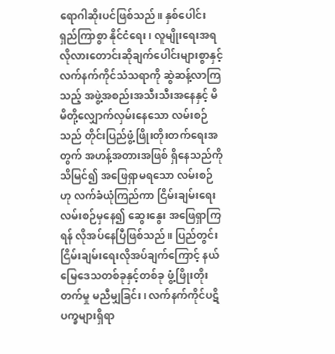ရောဂါဆိုးပင်ဖြစ်သည်။ နှစ်ပေါင်းရှည်ကြာစွာ နိုင်ငံရေး၊ လူမျိုးရေးအရ လိုလားတောင်းဆိုချက်ပေါင်းများစွာနှင့် လက်နက်ကိုင်သံသရာကို ဆွဲဆန့်လာကြသည့် အဖွဲ့အစည်းအသီးသီးအနေနှင့် မိမိတို့လျှောက်လှမ်းနေသော လမ်းစဉ်သည် တိုင်းပြည်ဖွံ့ဖြိုးတိုးတက်ရေးအတွက် အဟန့်အတားအဖြစ် ရှိနေသည်ကို သိမြင်၍ အဖြေရှာမရသော လမ်းစဉ်ဟု လက်ခံယုံကြည်ကာ ငြိမ်းချမ်းရေးလမ်းစဉ်မှနေ၍ ဆွေးနွေး အဖြေရှာကြရန် လိုအပ်နေပြီဖြစ်သည်။ ပြည်တွင်းငြိမ်းချမ်းရေးလိုအပ်ချက်ကြောင့် နယ်မြေဒေသတစ်ခုနှင့်တစ်ခု ဖွံ့ဖြိုးတိုးတက်မှု မညီမျှခြင်း၊ လက်နက်ကိုင်ပဋိပက္ခများရှိရာ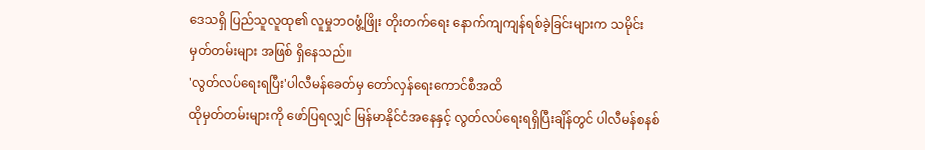ဒေသရှိ ပြည်သူလူထု၏ လူမှုဘဝဖွံ့ဖြိုး တိုးတက်ရေး နောက်ကျကျန်ရစ်ခဲ့ခြင်းများက သမိုင်းမှတ်တမ်းများ အဖြစ် ရှိနေသည်။
'လွတ်လပ်ရေးရပြီး'ပါလီမန်ခေတ်မှ တော်လှန်ရေးကောင်စီအထိ
ထိုမှတ်တမ်းများကို ဖော်ပြရလျှင် မြန်မာနိုင်ငံအနေနှင့် လွတ်လပ်ရေးရရှိပြီးချိန်တွင် ပါလီမန်စနစ်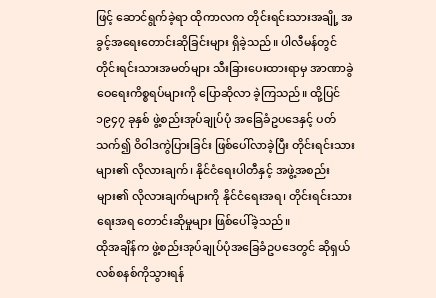ဖြင့် ဆောင်ရွက်ခဲ့ရာ ထိုကာလက တိုင်းရင်းသားအချို့ အခွင့်အရေးတောင်းဆိုခြင်းများ ရှိခဲ့သည်။ ပါလီမန်တွင် တိုင်းရင်းသားအမတ်များ သီးခြားပေးထားရာမှ အာဏာခွဲဝေရေးကိစ္စရပ်များကို ပြောဆိုလာ ခဲ့ကြသည်။ ထို့ပြင် ၁၉၄၇ ခုနှစ် ဖွဲ့စည်းအုပ်ချုပ်ပုံ အခြေခံဥပဒေနှင့် ပတ်သက်၍ ဝိဝါဒကွဲပြားခြင်း ဖြစ်ပေါ်လာခဲ့ပြီး တိုင်းရင်းသားများ၏ လိုလားချက်၊ နိုင်ငံရေးပါတီနှင့် အဖွဲ့အစည်းများ၏ လိုလားချက်များကို နိုင်ငံရေးအရ၊ တိုင်းရင်းသားရေးအရ တောင်းဆိုမှုများ ဖြစ်ပေါ်ခဲ့သည်။
ထိုအချိန်က ဖွဲ့စည်းအုပ်ချုပ်ပုံအခြေခံဥပဒေတွင် ဆိုရှယ်လစ်စနစ်ကိုသွားရန်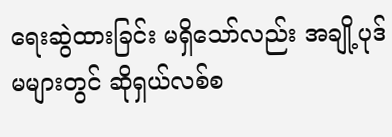ရေးဆွဲထားခြင်း မရှိသော်လည်း အချို့ပုဒ်မများတွင် ဆိုရှယ်လစ်စ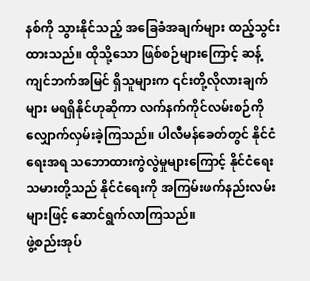နစ်ကို သွားနိုင်သည့် အခြေခံအချက်များ ထည့်သွင်းထားသည်။ ထိုသို့သော ဖြစ်စဉ်များကြောင့် ဆန့်ကျင်ဘက်အမြင် ရှိသူများက ၎င်းတို့လိုလားချက်များ မရရှိနိုင်ဟုဆိုကာ လက်နက်ကိုင်လမ်းစဉ်ကို လျှောက်လှမ်းခဲ့ကြသည်။ ပါလီမန်ခေတ်တွင် နိုင်ငံရေးအရ သဘောထားကွဲလွဲမှုများကြောင့် နိုင်ငံရေးသမားတို့သည် နိုင်ငံရေးကို အကြမ်းဖက်နည်းလမ်းများဖြင့် ဆောင်ရွက်လာကြသည်။
ဖွဲ့စည်းအုပ်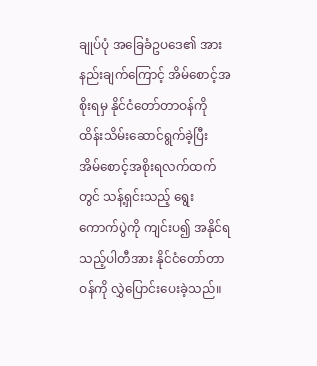ချုပ်ပုံ အခြေခံဥပဒေ၏ အားနည်းချက်ကြောင့် အိမ်စောင့်အစိုးရမှ နိုင်ငံတော်တာဝန်ကို ထိန်းသိမ်းဆောင်ရွက်ခဲ့ပြီး အိမ်စောင့်အစိုးရလက်ထက်တွင် သန့်ရှင်းသည့် ရွေးကောက်ပွဲကို ကျင်းပ၍ အနိုင်ရသည့်ပါတီအား နိုင်ငံတော်တာဝန်ကို လွှဲပြောင်းပေးခဲ့သည်။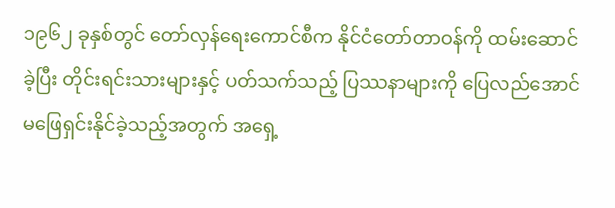၁၉၆၂ ခုနှစ်တွင် တော်လှန်ရေးကောင်စီက နိုင်ငံတော်တာဝန်ကို ထမ်းဆောင်ခဲ့ပြီး တိုင်းရင်းသားများနှင့် ပတ်သက်သည့် ပြဿနာများကို ပြေလည်အောင် မဖြေရှင်းနိုင်ခဲ့သည့်အတွက် အရှေ့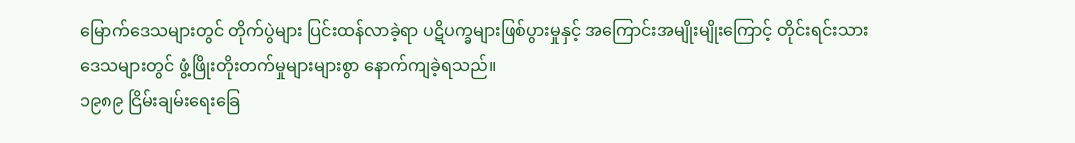မြောက်ဒေသများတွင် တိုက်ပွဲများ ပြင်းထန်လာခဲ့ရာ ပဋိပက္ခများဖြစ်ပွားမှုနှင့် အကြောင်းအမျိုးမျိုးကြောင့် တိုင်းရင်းသားဒေသများတွင် ဖွံ့ဖြိုးတိုးတက်မှုများများစွာ နောက်ကျခဲ့ရသည်။
၁၉၈၉ ငြိမ်းချမ်းရေးခြေ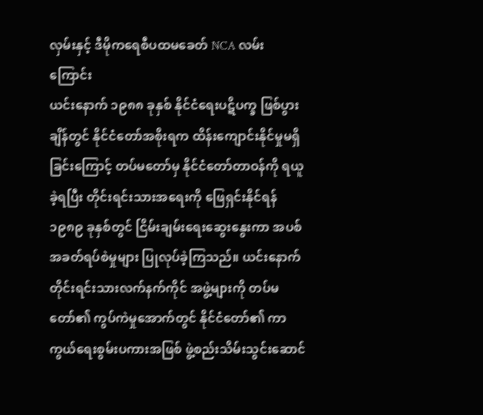လှမ်းနှင့် ဒီမိုကရေစီပထမခေတ် NCA လမ်းကြောင်း
ယင်းနောက် ၁၉၈၈ ခုနှစ် နိုင်ငံရေးပဋိပက္ခ ဖြစ်ပွားချိန်တွင် နိုင်ငံတော်အစိုးရက ထိန်းကျောင်းနိုင်မှုမရှိခြင်းကြောင့် တပ်မတော်မှ နိုင်ငံတော်တာဝန်ကို ရယူခဲ့ရပြီး တိုင်းရင်းသားအရေးကို ဖြေရှင်းနိုင်ရန် ၁၉၈၉ ခုနှစ်တွင် ငြိမ်းချမ်းရေးဆွေးနွေးကာ အပစ်အခတ်ရပ်စဲမှုများ ပြုလုပ်ခဲ့ကြသည်။ ယင်းနောက် တိုင်းရင်းသားလက်နက်ကိုင် အဖွဲ့များကို တပ်မတော်၏ ကွပ်ကဲမှုအောက်တွင် နိုင်ငံတော်၏ ကာကွယ်ရေးစွမ်းပကားအဖြစ် ဖွဲ့စည်းသိမ်းသွင်းဆောင်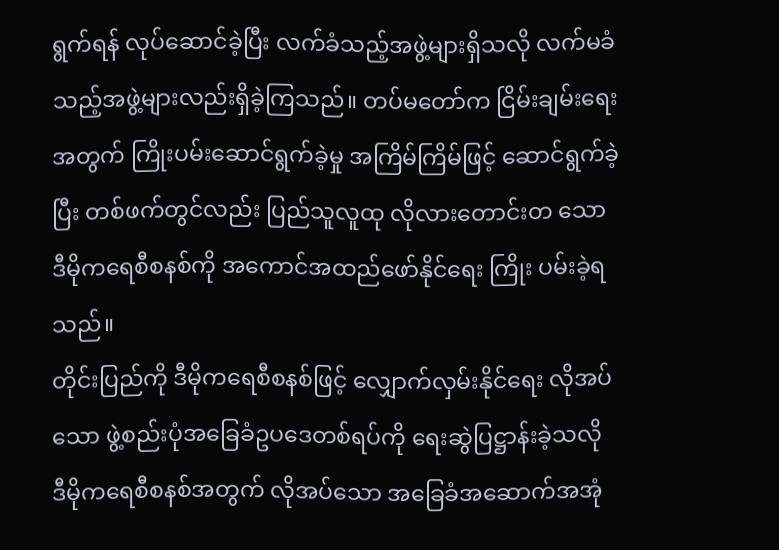ရွက်ရန် လုပ်ဆောင်ခဲ့ပြီး လက်ခံသည့်အဖွဲ့များရှိသလို လက်မခံသည့်အဖွဲ့များလည်းရှိခဲ့ကြသည်။ တပ်မတော်က ငြိမ်းချမ်းရေးအတွက် ကြိုးပမ်းဆောင်ရွက်ခဲ့မှု အကြိမ်ကြိမ်ဖြင့် ဆောင်ရွက်ခဲ့ပြီး တစ်ဖက်တွင်လည်း ပြည်သူလူထု လိုလားတောင်းတ သော ဒီမိုကရေစီစနစ်ကို အကောင်အထည်ဖော်နိုင်ရေး ကြိုး ပမ်းခဲ့ရသည်။
တိုင်းပြည်ကို ဒီမိုကရေစီစနစ်ဖြင့် လျှောက်လှမ်းနိုင်ရေး လိုအပ်သော ဖွဲ့စည်းပုံအခြေခံဥပဒေတစ်ရပ်ကို ရေးဆွဲပြဋ္ဌာန်းခဲ့သလို ဒီမိုကရေစီစနစ်အတွက် လိုအပ်သော အခြေခံအဆောက်အအုံ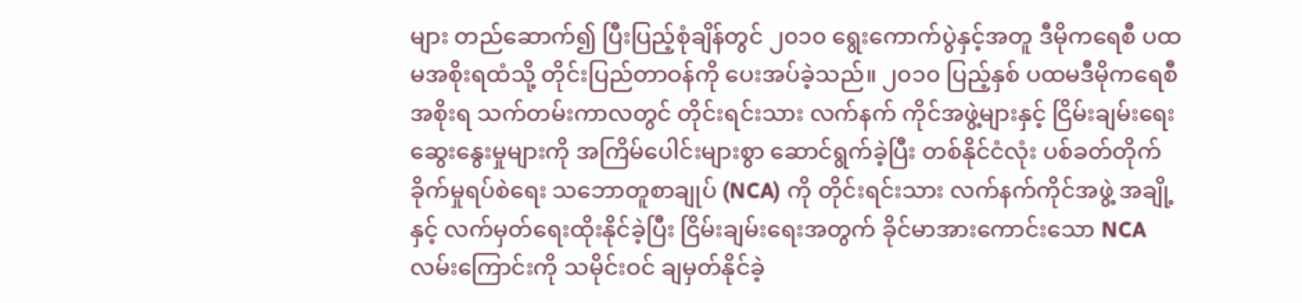များ တည်ဆောက်၍ ပြီးပြည့်စုံချိန်တွင် ၂၀၁၀ ရွေးကောက်ပွဲနှင့်အတူ ဒီမိုကရေစီ ပထမအစိုးရထံသို့ တိုင်းပြည်တာဝန်ကို ပေးအပ်ခဲ့သည်။ ၂၀၁၀ ပြည့်နှစ် ပထမဒီမိုကရေစီအစိုးရ သက်တမ်းကာလတွင် တိုင်းရင်းသား လက်နက် ကိုင်အဖွဲ့များနှင့် ငြိမ်းချမ်းရေးဆွေးနွေးမှုများကို အကြိမ်ပေါင်းများစွာ ဆောင်ရွက်ခဲ့ပြီး တစ်နိုင်ငံလုံး ပစ်ခတ်တိုက်ခိုက်မှုရပ်စဲရေး သဘောတူစာချုပ် (NCA) ကို တိုင်းရင်းသား လက်နက်ကိုင်အဖွဲ့ အချို့နှင့် လက်မှတ်ရေးထိုးနိုင်ခဲ့ပြီး ငြိမ်းချမ်းရေးအတွက် ခိုင်မာအားကောင်းသော NCA လမ်းကြောင်းကို သမိုင်းဝင် ချမှတ်နိုင်ခဲ့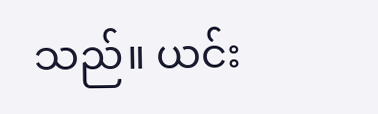သည်။ ယင်း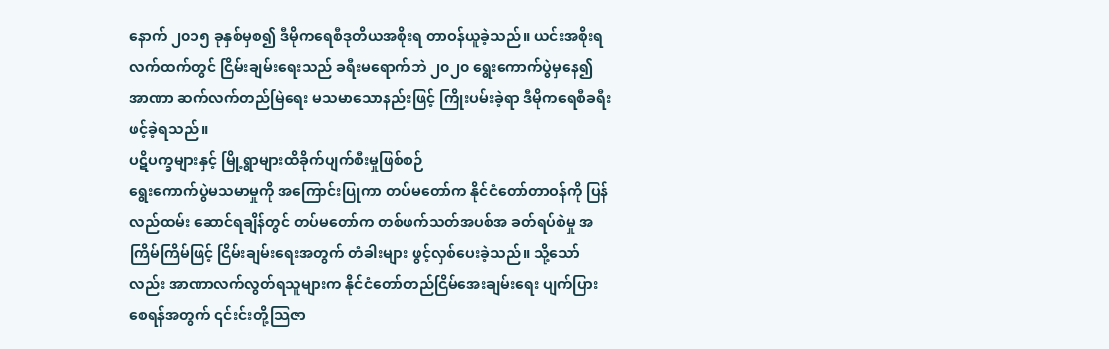နောက် ၂၀၁၅ ခုနှစ်မှစ၍ ဒီမိုကရေစီဒုတိယအစိုးရ တာဝန်ယူခဲ့သည်။ ယင်းအစိုးရလက်ထက်တွင် ငြိမ်းချမ်းရေးသည် ခရီးမရောက်ဘဲ ၂၀၂၀ ရွေးကောက်ပွဲမှနေ၍ အာဏာ ဆက်လက်တည်မြဲရေး မသမာသောနည်းဖြင့် ကြိုးပမ်းခဲ့ရာ ဒီမိုကရေစီခရီး ဖင့်ခဲ့ရသည်။
ပဋိပက္ခများနှင့် မြို့ရွာများထိခိုက်ပျက်စီးမှုဖြစ်စဉ်
ရွေးကောက်ပွဲမသမာမှုကို အကြောင်းပြုကာ တပ်မတော်က နိုင်ငံတော်တာဝန်ကို ပြန်လည်ထမ်း ဆောင်ရချိန်တွင် တပ်မတော်က တစ်ဖက်သတ်အပစ်အ ခတ်ရပ်စဲမှု အကြိမ်ကြိမ်ဖြင့် ငြိမ်းချမ်းရေးအတွက် တံခါးများ ဖွင့်လှစ်ပေးခဲ့သည်။ သို့သော်လည်း အာဏာလက်လွတ်ရသူများက နိုင်ငံတော်တည်ငြိမ်အေးချမ်းရေး ပျက်ပြားစေရန်အတွက် ၎င်းင်းတို့သြဇာ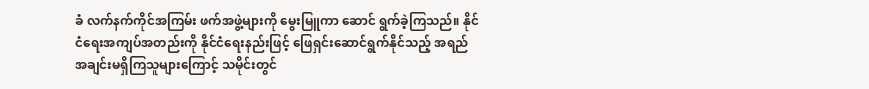ခံ လက်နက်ကိုင်အကြမ်း ဖက်အဖွဲ့များကို မွေးမြူကာ ဆောင် ရွက်ခဲ့ကြသည်။ နိုင်ငံရေးအကျပ်အတည်းကို နိုင်ငံရေးနည်းဖြင့် ဖြေရှင်းဆောင်ရွက်နိုင်သည့် အရည်အချင်းမရှိကြသူများကြောင့် သမိုင်းတွင်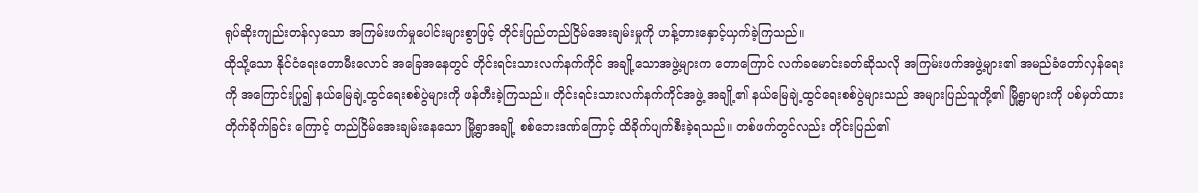ရုပ်ဆိုးကျည်းတန်လှသော အကြမ်းဖက်မှုပေါင်းများစွာဖြင့် တိုင်းပြည်တည်ငြိမ်အေးချမ်းမှုကို ဟန့်တားနှောင့်ယှက်ခဲ့ကြသည်။
ထိုသို့သော နိုင်ငံရေးတောမီးလောင် အခြေအနေတွင် တိုင်းရင်းသားလက်နက်ကိုင် အချို့သောအဖွဲ့များက တောကြောင် လက်ခမောင်းခတ်ဆိုသလို အကြမ်းဖက်အဖွဲ့များ၏ အမည်ခံတော်လှန်ရေးကို အကြောင်းပြု၍ နယ်မြေချဲ့ထွင်ရေးစစ်ပွဲများကို ဖန်တီးခဲ့ကြသည်။ တိုင်းရင်းသားလက်နက်ကိုင်အဖွဲ့ အချို့၏ နယ်မြေချဲ့ထွင်ရေးစစ်ပွဲများသည် အများပြည်သူတို့၏ မြို့ရွာများကို ပစ်မှတ်ထားတိုက်ခိုက်ခြင်း ကြောင့် တည်ငြိမ်အေးချမ်းနေသော မြို့ရွာအချို့ စစ်ဘေးဒဏ်ကြောင့် ထိခိုက်ပျက်စီးခဲ့ရသည်။ တစ်ဖက်တွင်လည်း တိုင်းပြည်၏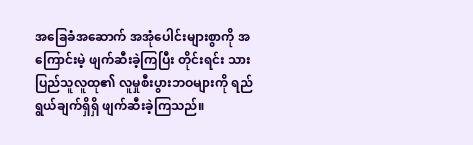အခြေခံအဆောက် အအုံပေါင်းများစွာကို အကြောင်းမဲ့ ဖျက်ဆီးခဲ့ကြပြီး တိုင်းရင်း သားပြည်သူလူထု၏ လူမှုစီးပွားဘဝများကို ရည်ရွယ်ချက်ရှိရှိ ဖျက်ဆီးခဲ့ကြသည်။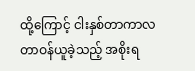ထို့ကြောင့် ငါးနှစ်တာကာလ တာဝန်ယူခဲ့သည့် အစိုးရ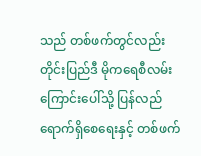သည် တစ်ဖက်တွင်လည်း တိုင်းပြည်ဒီ မိုကရေစီလမ်းကြောင်းပေါ်သို့ ပြန်လည်ရောက်ရှိစေရေးနှင့် တစ်ဖက်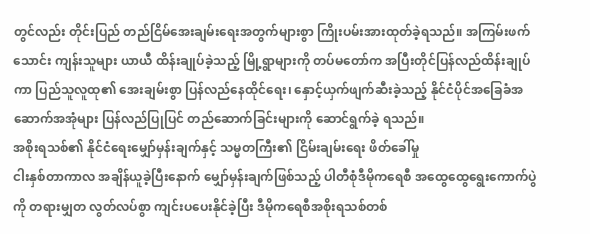တွင်လည်း တိုင်းပြည် တည်ငြိမ်အေးချမ်းရေးအတွက်များစွာ ကြိုးပမ်းအားထုတ်ခဲ့ရသည်။ အကြမ်းဖက်သောင်း ကျန်းသူများ ယာယီ ထိန်းချုပ်ခဲ့သည့် မြို့ရွာများကို တပ်မတော်က အပြီးတိုင်ပြန်လည်ထိန်းချုပ်ကာ ပြည်သူလူထု၏ အေးချမ်းစွာ ပြန်လည်နေထိုင်ရေး၊ နှောင့်ယှက်ဖျက်ဆီးခဲ့သည့် နိုင်ငံပိုင်အခြေခံအဆောက်အအုံများ ပြန်လည်ပြုပြင် တည်ဆောက်ခြင်းများကို ဆောင်ရွက်ခဲ့ ရသည်။
အစိုးရသစ်၏ နိုင်ငံရေးမျှော်မှန်းချက်နှင့် သမ္မတကြီး၏ ငြိမ်းချမ်းရေး ဖိတ်ခေါ်မှု
ငါးနှစ်တာကာလ အချိန်ယူခဲ့ပြီးနောက် မျှော်မှန်းချက်ဖြစ်သည့် ပါတီစုံဒီမိုကရေစီ အထွေထွေရွေးကောက်ပွဲကို တရားမျှတ လွတ်လပ်စွာ ကျင်းပပေးနိုင်ခဲ့ပြီး ဒီမိုကရေစီအစိုးရသစ်တစ်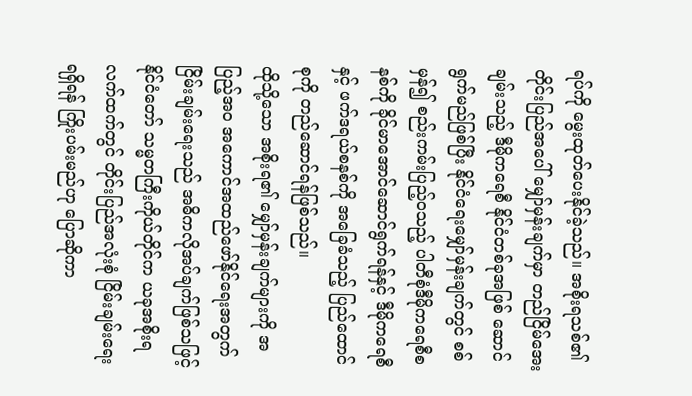ရပ်ကို မွေးထုတ်ပေးနိုင်ခဲ့သည်။ အစိုးရသစ်၏ တိုင်းပြည်အပေါ် မျှော်မှန်းချက်မှာ တည်ငြိမ်အေးချမ်းသည့် ဒီမိုကရေစီ နိုင်ငံတစ်ခုအဖြစ် ဆောင်ရွက်မည်ဖြစ်ပြီး နိုင်ငံရေးမျှော်မှန်းချက်တွင် စစ်မှန်၍ စည်းကမ်းပြည့်ဝသည့် ပါတီစုံဒီမိုကရေစီစနစ်ကို ခိုင်မာအောင်ဆောင်ရွက်ရန်နှင့် ဒီမိုကရေစီနှင့် ဖက်ဒရယ်စနစ်ကို အခြေခံသည့် ပြည်ထောင်စုကို တည်ဆောင်ရန်ဖြစ်သည်။
ထိုသို့သော အစိုးရ၏ မျှော်မှန်းချက်များကို အပြည့်အ၀ အကောင်အထည်ဖော်နိုင်ရေးအတွက် ငြိမ်းချမ်းရေးသည် အဓိကလိုအပ်ချက်ဖြစ်သဖြင့် နိုင်ငံတော် သမ္မတကြီးကိုယ်တိုင်က ယခုအစိုးရလက်ထက်တွင် တိုင်းပြည်အလုံးစုံ ငြိမ်းချမ်းရေးရရှိရန် ကြိုးပမ်းမည်ဟု ပြောဆိုကာ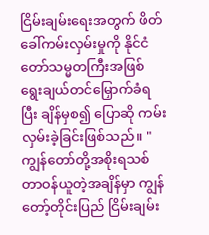ငြိမ်းချမ်းရေးအတွက် ဖိတ်ခေါ်ကမ်းလှမ်းမှုကို နိုင်ငံတော်သမ္မတကြီးအဖြစ် ရွေးချယ်တင်မြှောက်ခံရပြီး ချိန်မှစ၍ ပြောဆို ကမ်းလှမ်းခဲ့ခြင်းဖြစ်သည်။ "ကျွန်တော်တို့အစိုးရသစ် တာဝန်ယူတဲ့အချိန်မှာ ကျွန်တော့်တိုင်းပြည် ငြိမ်းချမ်း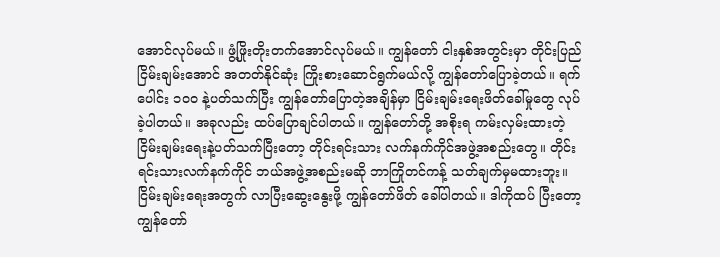အောင်လုပ်မယ်။ ဖွံ့ဖြိုးတိုးတက်အောင်လုပ်မယ်။ ကျွန်တော် ငါးနှစ်အတွင်းမှာ တိုင်းပြည်ငြိမ်းချမ်းအောင် အတတ်နိုင်ဆုံး ကြိုးစားဆောင်ရွက်မယ်လို့ ကျွန်တော်ပြောခဲ့တယ်။ ရက်ပေါင်း ၁၀၀ နဲ့ပတ်သက်ပြီး ကျွန်တော်ပြောတဲ့အချိန်မှာ ငြိမ်းချမ်းရေးဖိတ်ခေါ်မှုတွေ လုပ်ခဲ့ပါတယ်။ အခုလည်း ထပ်ပြောချင်ပါတယ်။ ကျွန်တော်တို့ အစိုးရ ကမ်းလှမ်းထားတဲ့ ငြိမ်းချမ်းရေးနဲ့ပတ်သက်ပြီးတော့ တိုင်းရင်းသား လက်နက်ကိုင်အဖွဲ့အစည်းတွေ။ တိုင်းရင်းသားလက်နက်ကိုင် ဘယ်အဖွဲ့အစည်းမဆို ဘာကြိုတင်ကန့် သတ်ချက်မှမထားဘူး။ ငြိမ်းချမ်းရေးအတွက် လာပြီးဆွေးနွေးဖို့ ကျွန်တော်ဖိတ် ခေါ်ပါတယ်။ ဒါကိုထပ် ပြီးတော့ ကျွန်တော်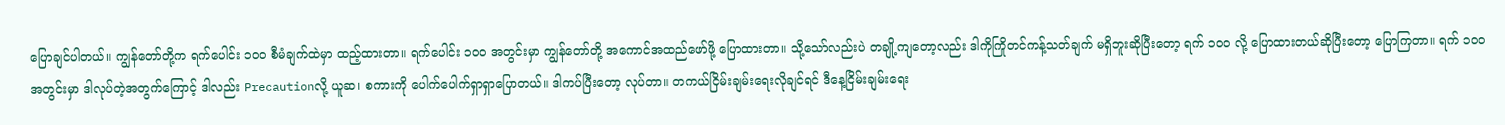ပြောချင်ပါတယ်။ ကျွန်တော်တို့က ရက်ပေါင်း ၁၀၀ စီမံချက်ထဲမှာ ထည့်ထားတာ။ ရက်ပေါင်း ၁၀၀ အတွင်းမှာ ကျွန်တော်တို့ အကောင်အထည်ဖော်ဖို့ ပြောထားတာ။ သို့သော်လည်းပဲ တချို့ကျတော့လည်း ဒါကိုကြိုတင်ကန့်သတ်ချက် မရှိဘူးဆိုပြီးတော့ ရက် ၁၀၀ လို့ ပြောထားတယ်ဆိုပြီးတော့ ပြောကြတာ။ ရက် ၁၀၀ အတွင်းမှာ ဒါလုပ်တဲ့အတွက်ကြောင့် ဒါလည်း Precautionလို့ ယူဆ၊ စကားကို ပေါက်ပေါက်ရှာရှာပြောတယ်။ ဒါကပ်ပြီးတော့ လုပ်တာ။ တကယ်ငြိမ်းချမ်းရေးလိုချင်ရင် ဒီနေ့ငြိမ်းချမ်းရေး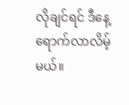လိုချင်ရင် ဒီနေ့ရောက်လာလိမ့်မယ်။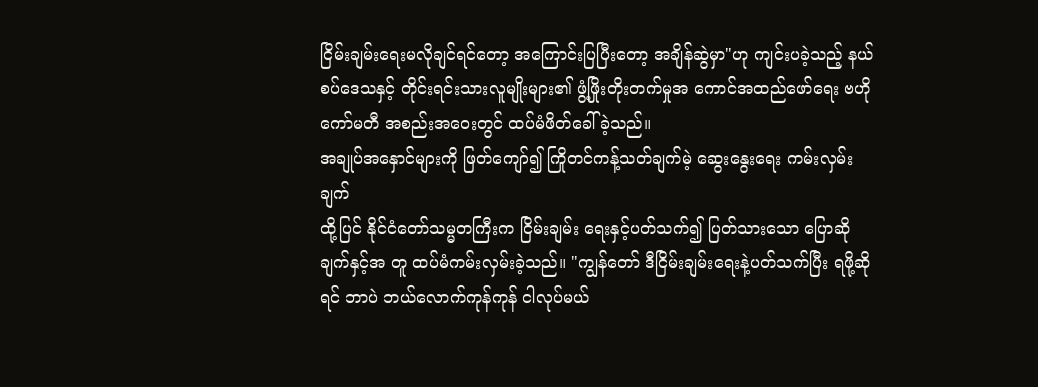ငြိမ်းချမ်းရေးမလိုချင်ရင်တော့ အကြောင်းပြပြီးတော့ အချိန်ဆွဲမှာ"ဟု ကျင်းပခဲ့သည့် နယ်စပ်ဒေသနှင့် တိုင်းရင်းသားလူမျိုးများ၏ ဖွံ့ဖြိုးတိုးတက်မှုအ ကောင်အထည်ဖော်ရေး ဗဟိုကော်မတီ အစည်းအဝေးတွင် ထပ်မံဖိတ်ခေါ်ခဲ့သည်။
အချုပ်အနှောင်များကို ဖြတ်ကျော်၍ ကြိုတင်ကန့်သတ်ချက်မဲ့ ဆွေးနွေးရေး ကမ်းလှမ်းချက်
ထို့ပြင် နိုင်ငံတော်သမ္မတကြီးက ငြိမ်းချမ်း ရေးနှင့်ပတ်သက်၍ ပြတ်သားသော ပြောဆိုချက်နှင့်အ တူ ထပ်မံကမ်းလှမ်းခဲ့သည်။ "ကျွန်တော် ဒီငြိမ်းချမ်းရေးနဲ့ပတ်သက်ပြီး ရဖို့ဆိုရင် ဘာပဲ ဘယ်လောက်ကုန်ကုန် ငါလုပ်မယ်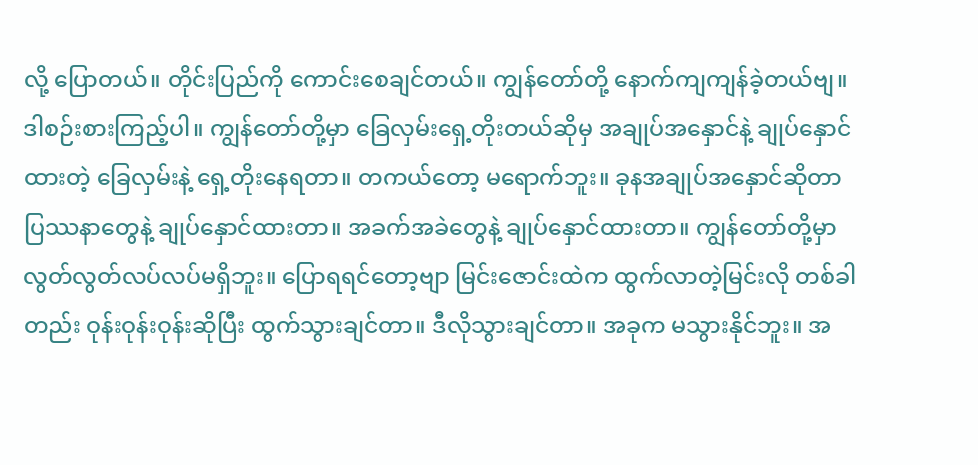လို့ ပြောတယ်။ တိုင်းပြည်ကို ကောင်းစေချင်တယ်။ ကျွန်တော်တို့ နောက်ကျကျန်ခဲ့တယ်ဗျ။ ဒါစဉ်းစားကြည့်ပါ။ ကျွန်တော်တို့မှာ ခြေလှမ်းရှေ့တိုးတယ်ဆိုမှ အချုပ်အနှောင်နဲ့ ချုပ်နှောင်ထားတဲ့ ခြေလှမ်းနဲ့ ရှေ့တိုးနေရတာ။ တကယ်တော့ မရောက်ဘူး။ ခုနအချုပ်အနှောင်ဆိုတာ ပြဿနာတွေနဲ့ ချုပ်နှောင်ထားတာ။ အခက်အခဲတွေနဲ့ ချုပ်နှောင်ထားတာ။ ကျွန်တော်တို့မှာ လွတ်လွတ်လပ်လပ်မရှိဘူး။ ပြောရရင်တော့ဗျာ မြင်းဇောင်းထဲက ထွက်လာတဲ့မြင်းလို တစ်ခါတည်း ဝုန်းဝုန်းဝုန်းဆိုပြီး ထွက်သွားချင်တာ။ ဒီလိုသွားချင်တာ။ အခုက မသွားနိုင်ဘူး။ အ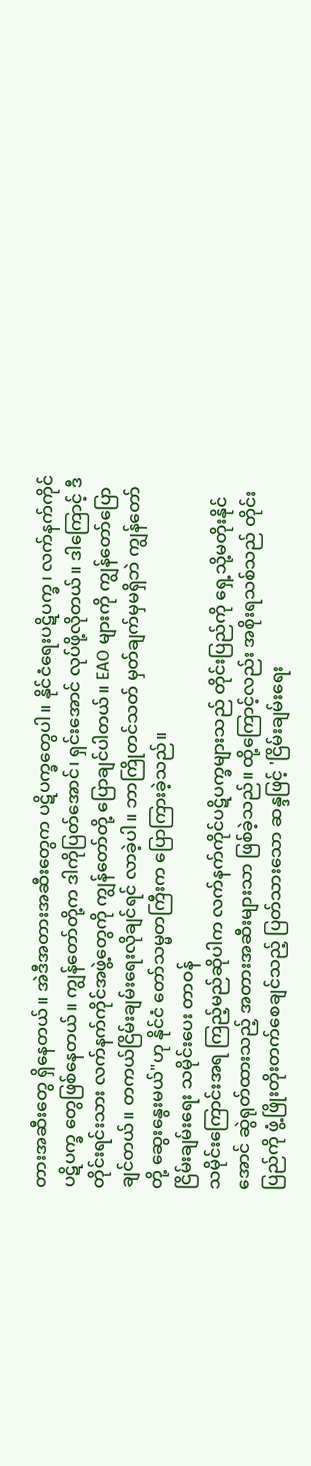တားအဆီးတွေ ရှိနေတယ်။ အဲဒီအတားအဆီးတွေက ပဋိပက္ခတွေပါ။ နိုင်ငံရေးပဋိပက္ခ၊ လက်နက်ကိုင်ပဋိပက္ခ တွေဖြစ်နေတယ်။ ကျွန်တော်တို့က ဒါကိုပြတ်အောင်၊ ရှင်းအောင် လုပ်ဖို့လိုတယ်။ ဒါကြောင့် ဒီတိုင်းရင်းသား လက်နက်ကိုင်အဖွဲ့တွေကို ကျွန်တော်တို့ ပြောချင်ပါတယ်။ EAO များကို ကျွန်တော်ပြောချင်တယ်။ တကယ်ငြိမ်းချမ်းရေးလိုချင်ရင် လာခဲ့ပါ။ ဘာကြိုတင်သတ် မှတ်ချက်မှမရှိဘဲ ကျွန်တော်တို့ ဆွေးနွေးမယ်"ဟု နိုင်ငံ တော်သမ္မတကြီးက ပြောကြားခဲ့သည်။
ငြိမ်းချမ်းရေး သမိုင်းပေး တာဝန်
သမိုင်းကြောင်းအရ ကြည့်မည်ဆိုပါက လက်နက်ကိုင်ပဋိပက္ခများသည် တိုင်းပြည်ကို ရှေ့သို့မတိုးနိုင်အောင် ဆွဲရုတ်ထားသည့် အတားအဆီးများသာ ဖြစ်ခဲ့သည်။ ထို့ကြောင့်လည်း အစိုးရသစ်သည် တိုင်းပြည်ကို ဖွံ့ဖြိုးတိုးတက်စေချင်သည့် ပြတ်သားသော ဆန္ဒဖြင့် 'ငြိမ်းချမ်းရေး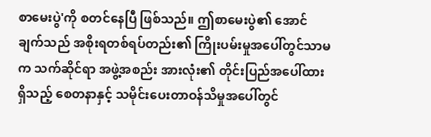စာမေးပွဲ'ကို စတင်နေပြီ ဖြစ်သည်။ ဤစာမေးပွဲ၏ အောင်ချက်သည် အစိုးရတစ်ရပ်တည်း၏ ကြိုးပမ်းမှုအပေါ်တွင်သာမက သက်ဆိုင်ရာ အဖွဲ့အစည်း အားလုံး၏ တိုင်းပြည်အပေါ်ထားရှိသည့် စေတနာနှင့် သမိုင်းပေးတာဝန်သိမှုအပေါ်တွင်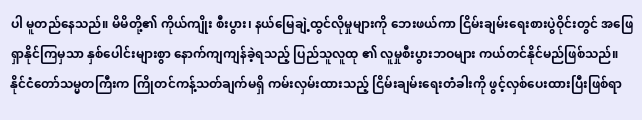ပါ မူတည်နေသည်။ မိမိတို့၏ ကိုယ်ကျိုး စီးပွား၊ နယ်မြေချဲ့ထွင်လိုမှုများကို ဘေးဖယ်ကာ ငြိမ်းချမ်းရေးစားပွဲဝိုင်းတွင် အဖြေရှာနိုင်ကြမှသာ နှစ်ပေါင်းများစွာ နောက်ကျကျန်ခဲ့ရသည့် ပြည်သူလူထု ၏ လူမှုစီးပွားဘဝများ ကယ်တင်နိုင်မည်ဖြစ်သည်။
နိုင်ငံတော်သမ္မတကြီးက ကြိုတင်ကန့်သတ်ချက်မရှိ ကမ်းလှမ်းထားသည့် ငြိမ်းချမ်းရေးတံခါးကို ဖွင့်လှစ်ပေးထားပြီးဖြစ်ရာ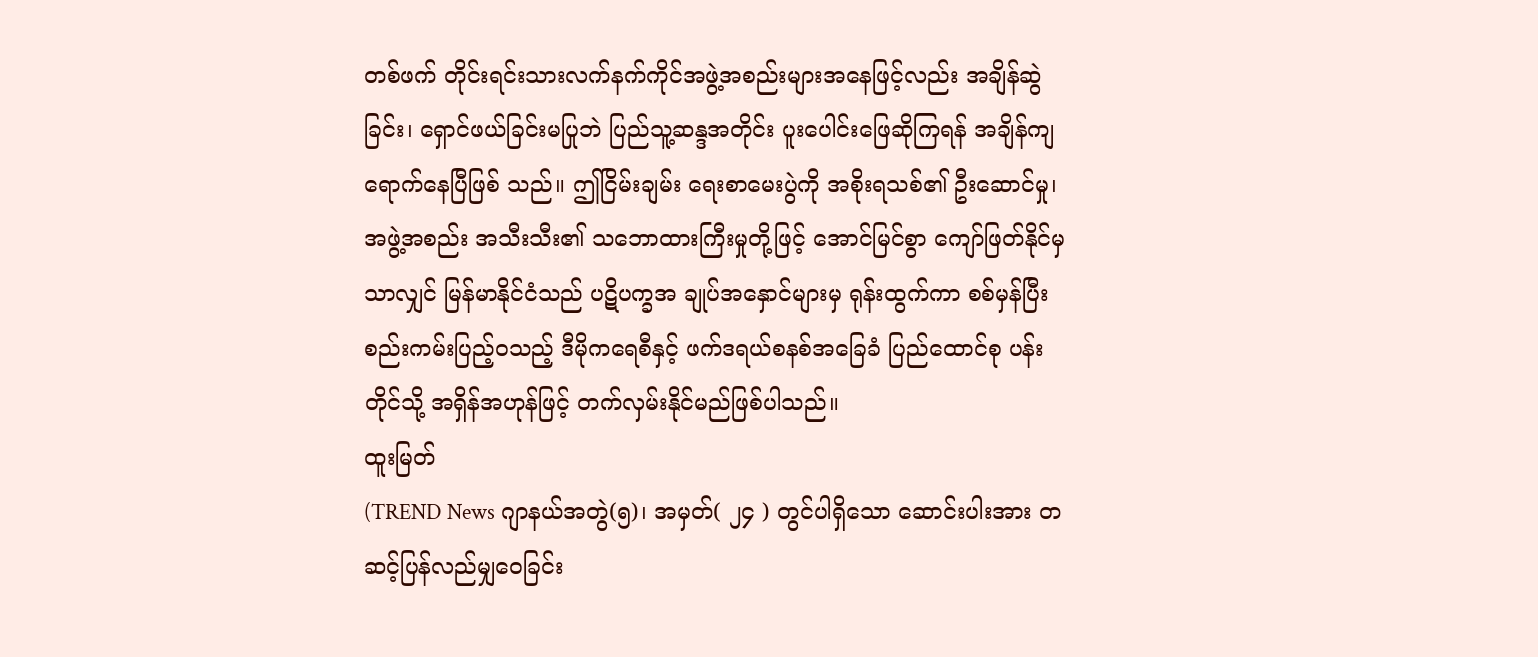တစ်ဖက် တိုင်းရင်းသားလက်နက်ကိုင်အဖွဲ့အစည်းများအနေဖြင့်လည်း အချိန်ဆွဲခြင်း၊ ရှောင်ဖယ်ခြင်းမပြုဘဲ ပြည်သူ့ဆန္ဒအတိုင်း ပူးပေါင်းဖြေဆိုကြရန် အချိန်ကျရောက်နေပြီဖြစ် သည်။ ဤငြိမ်းချမ်း ရေးစာမေးပွဲကို အစိုးရသစ်၏ ဦးဆောင်မှု၊ အဖွဲ့အစည်း အသီးသီး၏ သဘောထားကြီးမှုတို့ဖြင့် အောင်မြင်စွာ ကျော်ဖြတ်နိုင်မှသာလျှင် မြန်မာနိုင်ငံသည် ပဋိပက္ခအ ချုပ်အနှောင်များမှ ရုန်းထွက်ကာ စစ်မှန်ပြီး စည်းကမ်းပြည့်ဝသည့် ဒီမိုကရေစီနှင့် ဖက်ဒရယ်စနစ်အခြေခံ ပြည်ထောင်စု ပန်းတိုင်သို့ အရှိန်အဟုန်ဖြင့် တက်လှမ်းနိုင်မည်ဖြစ်ပါသည်။
ထူးမြတ်
(TREND News ဂျာနယ်အတွဲ(၅)၊ အမှတ်( ၂၄ ) တွင်ပါရှိသော ဆောင်းပါးအား တဆင့်ပြန်လည်မျှဝေခြင်း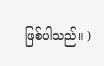ဖြစ်ပါသည်။ )